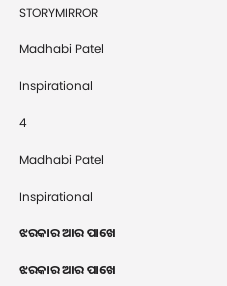STORYMIRROR

Madhabi Patel

Inspirational

4

Madhabi Patel

Inspirational

ଝରକାର ଆର ପାଖେ

ଝରକାର ଆର ପାଖେ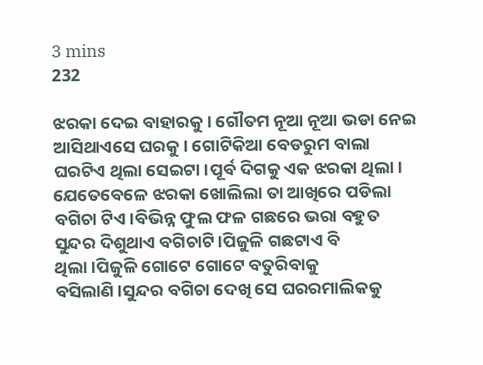3 mins
232

ଝରକା ଦେଇ ବାହାରକୁ। ଗୌତମ ନୂଆ ନୂଆ ଭଡା ନେଇ ଆସିଥାଏସେ ଘରକୁ। ଗୋଟିକିଆ ବେଡରୁମ ବାଲା ଘରଟିଏ ଥିଲା ସେଇଟା।ପୂର୍ବ ଦିଗକୁ ଏକ ଝରକା ଥିଲା। ଯେତେବେଳେ ଝରକା ଖୋଲିଲା ତା ଆଖିରେ ପଡିଲା ବଗିଚା ଟିଏ।ବିଭିନ୍ନ ଫୁଲ ଫଳ ଗଛରେ ଭରା ବହୁତ ସୁନ୍ଦର ଦିଶୁଥାଏ ବଗିଚାଟି।ପିଜୁଳି ଗଛଟାଏ ବି ଥିଲା।ପିଜୁଳି ଗୋଟେ ଗୋଟେ ବତୁରିବାକୁ ବସିଲାଣି।ସୁନ୍ଦର ବଗିଚା ଦେଖି ସେ ଘରରମାଲିକକୁ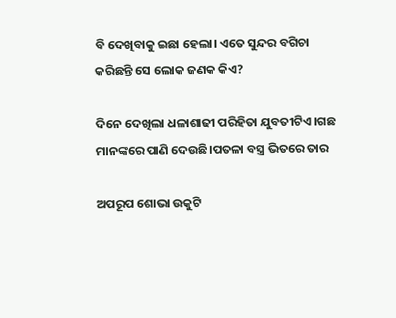ବି ଦେଖିବାକୁ ଇଛା ହେଲା। ଏତେ ସୁନ୍ଦର ବଗିଚା କରିଛନ୍ତି ସେ ଲୋକ ଜଣକ କିଏ?

ଦିନେ ଦେଖିଲା ଧଳାଶାଢୀ ପରିହିତା ଯୁବତୀଟିଏ।ଗଛ ମାନଙ୍କରେ ପାଣି ଦେଉଛି।ପତଳା ବସ୍ତ୍ର ଭିତରେ ତାର

ଅପରୂପ ଶୋଭା ଉକୁଟି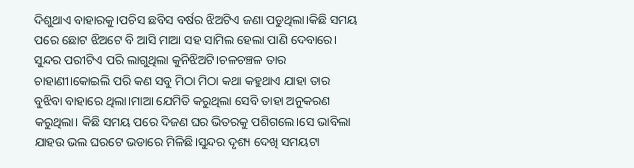ଦିଶୁଥାଏ ବାହାରକୁ।ପଚିସ ଛବିସ ବର୍ଷର ଝିଅଟିଏ ଜଣା ପଡୁଥିଲା।କିଛି ସମୟ ପରେ ଛୋଟ ଝିଅଟେ ବି ଆସି ମାଆ ସହ ସାମିଲ ହେଲା ପାଣି ଦେବାରେ। ସୁନ୍ଦର ପରୀଟିଏ ପରି ଲାଗୁଥିଲା କୁନିଝିଅଟି।ଚଳଚଞ୍ଚଳ ତାର ଚାହାଣୀ।କୋଇଲି ପରି କଣ ସବୁ ମିଠା ମିଠା କଥା କହୁଥାଏ ଯାହା ତାର ବୁଝିବା ବାହାରେ ଥିଲା।ମାଆ ଯେମିତି କରୁଥିଲା ସେବି ତାହା ଅନୁକରଣ କରୁଥିଲା। କିଛି ସମୟ ପରେ ଦିଜଣ ଘର ଭିତରକୁ ପଶିଗଲେ।ସେ ଭାବିଲା ଯାହଉ ଭଲ ଘରଟେ ଭଡାରେ ମିଳିଛି।ସୁନ୍ଦର ଦୃଶ୍ୟ ଦେଖି ସମୟଟା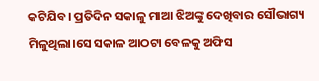କଟିଯିବ। ପ୍ରତିଦିନ ସକାଳୁ ମାଆ ଝିଅଙ୍କୁ ଦେଖିବାର ସୌଭାଗ୍ୟ ମିଳୁଥିଲା।ସେ ସକାଳ ଆଠଟା ବେଳକୁ ଅଫିସ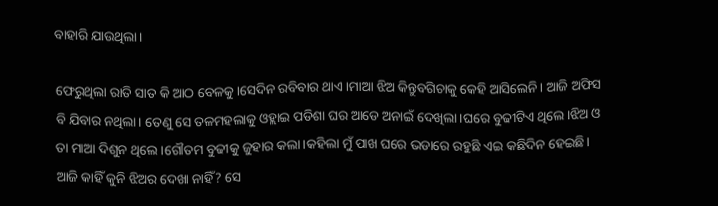ବାହାରି ଯାଉଥିଲା।

ଫେରୁଥିଲା ରାତି ସାତ କି ଆଠ ବେଳକୁ।ସେଦିନ ରବିବାର ଥାଏ।ମାଆ ଝିଅ କିନ୍ତୁବଗିଚାକୁ କେହି ଆସିଲେନି। ଆଜି ଅଫିସ ବି ଯିବାର ନଥିଲା। ତେଣୁ ସେ ତଳମହଲାକୁ ଓହ୍ଲାଇ ପଡିଶା ଘର ଆଡେ ଅନାଇଁ ଦେଖିଲା।ଘରେ ବୁଢୀଟିଏ ଥିଲେ।ଝିଅ ଓ ତା ମାଆ ଦିଶୁନ ଥିଲେ।ଗୌତମ ବୁଢୀକୁ ଜୁହାର କଲା।କହିଲା ମୁଁ ପାଖ ଘରେ ଭଡାରେ ରହୁଛି ଏଇ କଛିଦିନ ହେଇଛି। ଆଜି କାହିଁ କୁନି ଝିଅର ଦେଖା ନାହିଁ? ସେ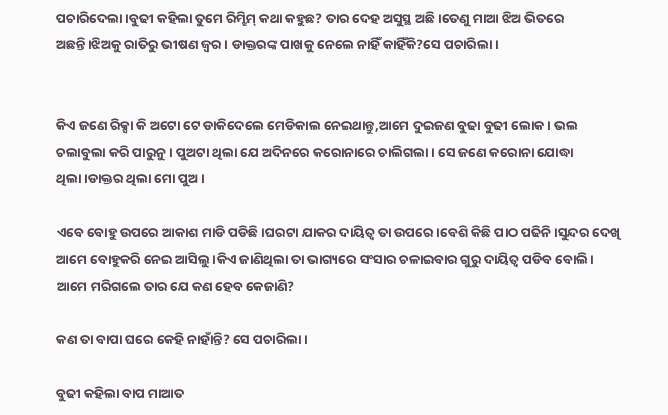ପଚାରିଦେଲା।ବୁଢୀ କହିଲା ତୁମେ ରିମ୍ଝିମ୍ କଥା କହୁଛ? ତାର ଦେହ ଅସୁସ୍ଥ ଅଛି।ତେଣୁ ମାଆ ଝିଅ ଭିତରେ ଅଛନ୍ତି।ଝିଅକୁ ରାତିରୁ ଭୀଷଣ ଜ୍ବର। ଡାକ୍ତରଙ୍କ ପାଖକୁ ନେଲେ ନାହିଁ କାହିଁକି?ସେ ପଚାରିଲା ।


କିଏ ଜଣେ ରିକ୍ସା କି ଅଟୋ ଟେ ଡାକିଦେଲେ ମେଡିକାଲ ନେଇଥାନ୍ତୁ,ଆମେ ଦୁଇଜଣ ବୁଢା ବୁଢୀ ଲୋକ। ଭଲ ଚଲାବୁଲା କରି ପାରୁନୁ। ପୁଅଟା ଥିଲା ଯେ ଅଦିନରେ କରୋନାରେ ଚାଲିଗଲା। ସେ ଜଣେ କରୋନା ଯୋଦ୍ଧା ଥିଲା।ଡାକ୍ତର ଥିଲା ମୋ ପୁଅ।

ଏବେ ବୋହୁ ଉପରେ ଆକାଶ ମାଡି ପଡିଛି।ଘରଟା ଯାକର ଦାୟିତ୍ବ ତା ଉପରେ।ବେଶି କିଛି ପାଠ ପଢିନି।ସୁନ୍ଦର ଦେଖି ଆମେ ବୋହୁକରି ନେଇ ଆସିଲୁ।କିଏ ଜାଣିଥିଲା ତା ଭାଗ୍ୟରେ ସଂସାର ଚଳାଇବାର ଗୁରୁ ଦାୟିତ୍ବ ପଡିବ ବୋଲି। ଆମେ ମରିଗଲେ ତାର ଯେ କଣ ହେବ କେଜାଣି?

କଣ ତା ବାପା ଘରେ କେହି ନାହାଁନ୍ତି? ସେ ପଚାରିଲା।

ବୁଢୀ କହିଲା ବାପ ମାଆତ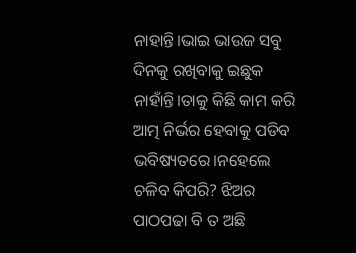ନାହାନ୍ତି।ଭାଇ ଭାଉଜ ସବୁ ଦିନକୁ ରଖିବାକୁ ଇଛୁକ ନାହାଁନ୍ତି।ତାକୁ କିଛି କାମ କରି ଆତ୍ମ ନିର୍ଭର ହେବାକୁ ପଡିବ ଭବିଷ୍ୟତରେ।ନହେଲେ ଚଳିବ କିପରି? ଝିଅର ପାଠପଢା ବି ତ ଅଛି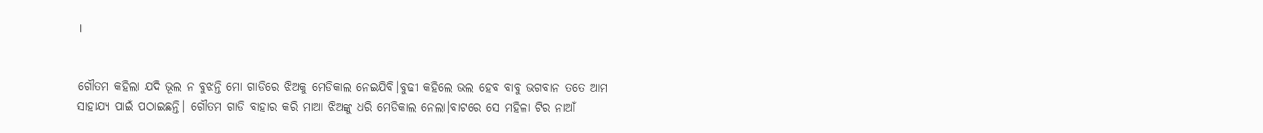।


ଗୌତମ କହିଲା ଯଦି ଭୂଲ ନ ବୁଝନ୍ତି ମୋ ଗାଡିରେ ଝିଅକୁ ମେଡିକାଲ ନେଇଯିବି।ବୁଢୀ କହିଲେ ଭଲ ହେବ ବାବୁ ଭଗବାନ ତତେ ଆମ ସାହାଯ୍ୟ ପାଇଁ ପଠାଇଛନ୍ତି। ଗୌତମ ଗାଡି ବାହାର କରି ମାଆ ଝିଅଙ୍କୁ ଧରି ମେଡିକାଲ ନେଲା।ବାଟରେ ସେ ମହିଳା ଟିର ନାଆଁ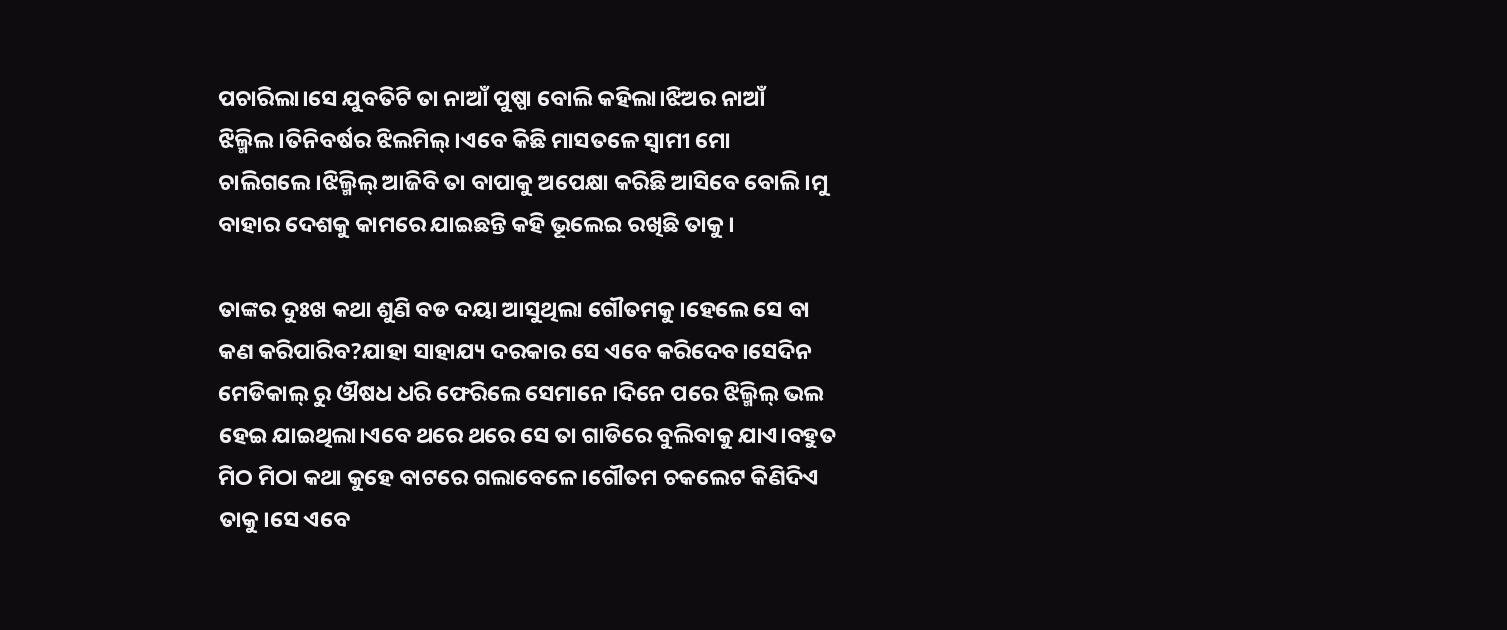ପଚାରିଲା।ସେ ଯୁବତିଟି ତା ନାଆଁ ପୁଷ୍ପା ବୋଲି କହିଲା।ଝିଅର ନାଆଁ ଝିଲ୍ମିଲ।ତିନିବର୍ଷର ଝିଲମିଲ୍।ଏବେ କିଛି ମାସତଳେ ସ୍ବାମୀ ମୋ ଚାଲିଗଲେ।ଝିଲ୍ମିଲ୍ ଆଜିବି ତା ବାପାକୁ ଅପେକ୍ଷା କରିଛି ଆସିବେ ବୋଲି।ମୁ ବାହାର ଦେଶକୁ କାମରେ ଯାଇଛନ୍ତି କହି ଭୂଲେଇ ରଖିଛି ତାକୁ।

ତାଙ୍କର ଦୁଃଖ କଥା ଶୁଣି ବଡ ଦୟା ଆସୁଥିଲା ଗୌତମକୁ।ହେଲେ ସେ ବା କଣ କରିପାରିବ?ଯାହା ସାହାଯ୍ୟ ଦରକାର ସେ ଏବେ କରିଦେବ।ସେଦିନ ମେଡିକାଲ୍ ରୁ ଔଷଧ ଧରି ଫେରିଲେ ସେମାନେ ।ଦିନେ ପରେ ଝିଲ୍ମିଲ୍ ଭଲ ହେଇ ଯାଇଥିଲା।ଏବେ ଥରେ ଥରେ ସେ ତା ଗାଡିରେ ବୁଲିବାକୁ ଯାଏ।ବହୁତ ମିଠ ମିଠା କଥା କୁହେ ବାଟରେ ଗଲାବେଳେ।ଗୌତମ ଚକଲେଟ କିଣିଦିଏ ତାକୁ।ସେ ଏବେ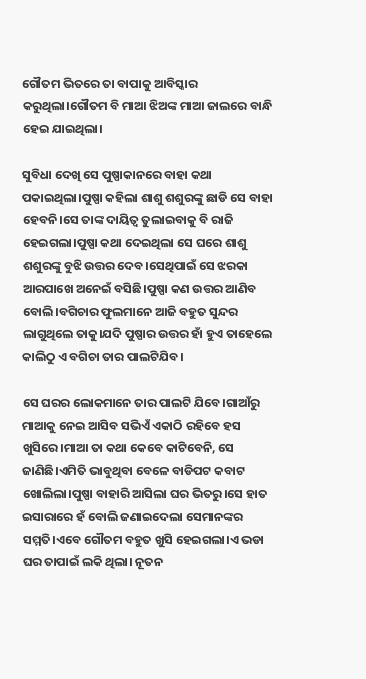ଗୌତମ ଭିତରେ ତା ବାପାକୁ ଆବିସ୍କାର କରୁଥିଲା।ଗୌତମ ବି ମାଆ ଝିଅଙ୍କ ମାଆ ଜାଲରେ ବାନ୍ଧି ହେଇ ଯାଇଥିଲା।

ସୁବିଧା ଦେଖି ସେ ପୁଷ୍ପାକାନରେ ବାହା କଥା ପକାଇଥିଲା।ପୁଷ୍ପା କହିଲା ଶାଶୁ ଶଶୁରଙ୍କୁ ଛାଡି ସେ ବାହା ହେବନି।ସେ ତାଙ୍କ ଦାୟିତ୍ବ ତୁଲାଇବାକୁ ବି ରାଜି ହେଇଗଲା।ପୁଷ୍ପା କଥା ଦେଇଥିଲା ସେ ଘରେ ଶାଶୁ ଶଶୁରଙ୍କୁ ବୁଝି ଉତ୍ତର ଦେବ।ସେଥିପାଇଁ ସେ ଝରକା ଆରପାଖେ ଅନେଇଁ ବସିଛି।ପୁଷ୍ପା କଣ ଉତ୍ତର ଆଣିବ ବୋଲି।ବଗିଚାର ଫୁଲମାନେ ଆଜି ବହୁତ ସୁନ୍ଦର ଲାଗୁଥିଲେ ତାକୁ।ଯଦି ପୁଷ୍ପାର ଉତ୍ତର ହାଁ ହୁଏ ତାହେଲେ କାଲିଠୁ ଏ ବଗିଚା ତାର ପାଲଟିଯିବ।

ସେ ଘରର ଲୋକମାନେ ତାର ପାଲଟି ଯିବେ।ଗାଆଁରୁ ମାଆକୁ ନେଇ ଆସିବ ସଭିଏଁ ଏକାଠି ରହିବେ ହସ ଖୁସିରେ।ମାଆ ତା କଥା କେବେ କାଟିବେନି, ସେ ଜାଣିଛି।ଏମିତି ଭାବୁଥିବା ବେଳେ ବାଡିପଟ କବାଟ ଖୋଲିଲା।ପୁଷ୍ପା ବାହାରି ଆସିଲା ଘର ଭିତରୁ।ସେ ହାତ ଇସାରାରେ ହଁ ବୋଲି ଜଣାଇଦେଲା ସେମାନଙ୍କର ସମ୍ମତି।ଏବେ ଗୌତମ ବହୁତ ଖୁସି ହେଇଗଲା।ଏ ଭଡା ଘର ତାପାଇଁ ଲକି ଥିଲା। ନୂତନ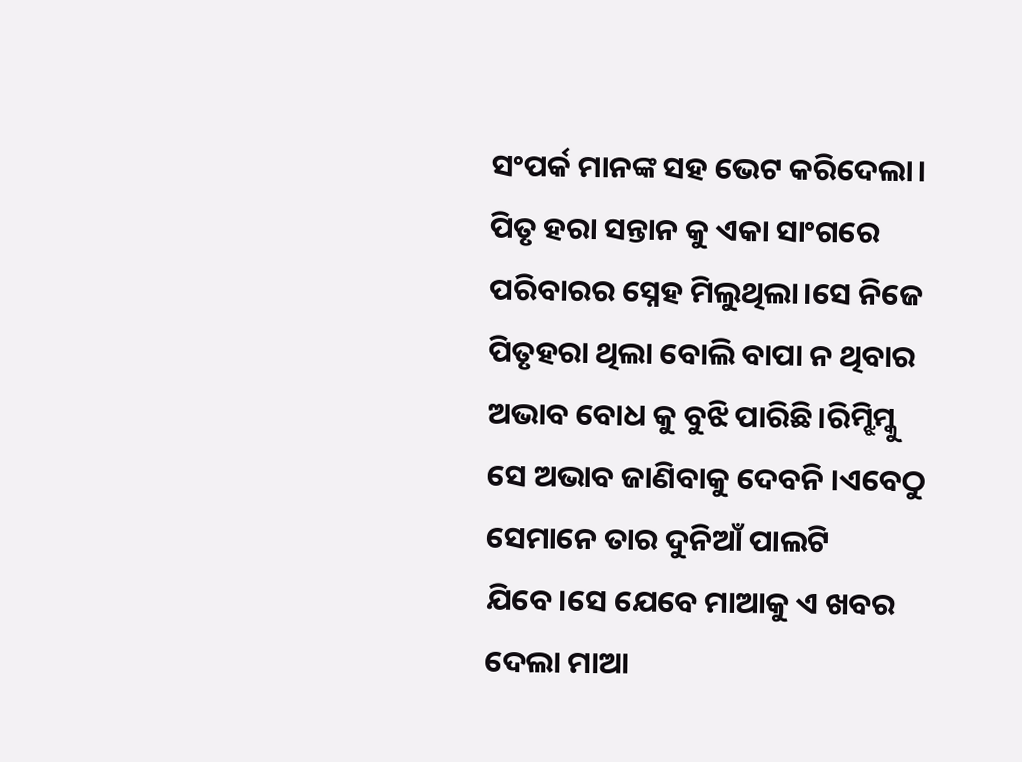ସଂପର୍କ ମାନଙ୍କ ସହ ଭେଟ କରିଦେଲା। ପିତୃ ହରା ସନ୍ତାନ କୁ ଏକା ସାଂଗରେ ପରିବାରର ସ୍ନେହ ମିଲୁଥିଲା।ସେ ନିଜେ ପିତୃହରା ଥିଲା ବୋଲି ବାପା ନ ଥିବାର ଅଭାବ ବୋଧ କୁ ବୁଝି ପାରିଛି।ରିମ୍ଝିମ୍କୁ ସେ ଅଭାବ ଜାଣିବାକୁ ଦେବନି ।ଏବେଠୁ ସେମାନେ ତାର ଦୁନିଆଁ ପାଲଟି ଯିବେ।ସେ ଯେବେ ମାଆକୁ ଏ ଖବର ଦେଲା ମାଆ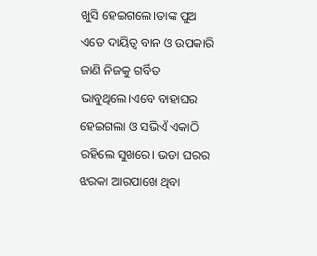ଖୁସି ହେଇଗଲେ।ତାଙ୍କ ପୁଅ ଏତେ ଦାୟିତ୍ବ ବାନ ଓ ଉପକାରି ଜାଣି ନିଜକୁ ଗର୍ବିତ ଭାବୁଥିଲେ।ଏବେ ବାହାଘର ହେଇଗଲା ଓ ସଭିଏଁ ଏକାଠି ରହିଲେ ସୁଖରେ। ଭଡା ଘରର ଝରକା ଆରପାଖେ ଥିବା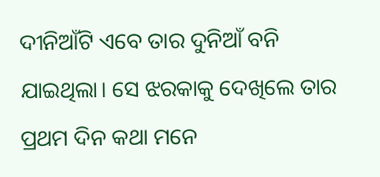ଦୀନିଆଁଟି ଏବେ ତାର ଦୁନିଆଁ ବନି ଯାଇଥିଲା। ସେ ଝରକାକୁ ଦେଖିଲେ ତାର ପ୍ରଥମ ଦିନ କଥା ମନେ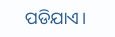ପଡିଯାଏ।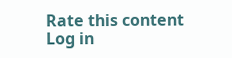Rate this content
Log in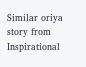Similar oriya story from Inspirational